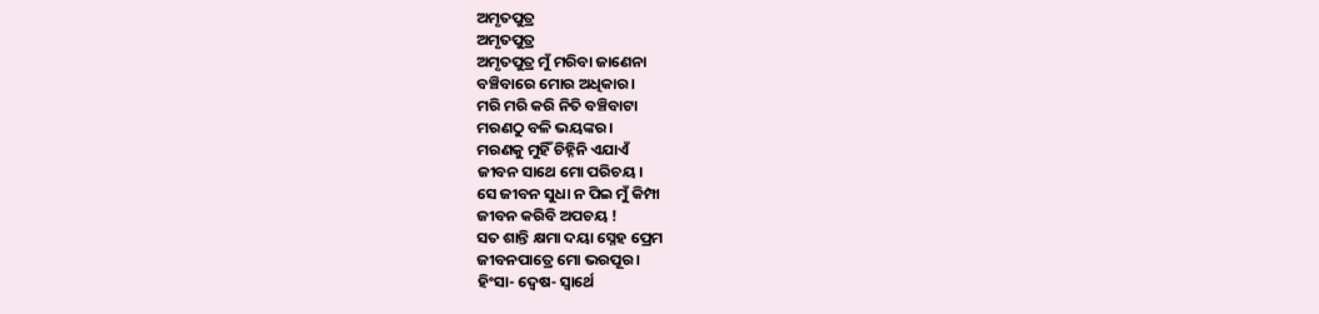ଅମୃତପୁତ୍ର
ଅମୃତପୁତ୍ର
ଅମୃତପୁତ୍ର ମୁଁ ମରିବା ଜାଣେନା
ବଞ୍ଚିବାରେ ମୋର ଅଧିକାର।
ମରି ମରି କରି ନିତି ବଞ୍ଚିବାଟା
ମରଣଠୁ ବଳି ଭୟଙ୍କର।
ମରଣକୁ ମୁହିଁ ଚିହ୍ନିନି ଏଯାଏଁ
ଜୀବନ ସାଥେ ମୋ ପରିଚୟ।
ସେ ଜୀବନ ସୁଧା ନ ପିଇ ମୁଁ କିମ୍ପା
ଜୀବନ କରିବି ଅପଚୟ !
ସତ ଶାନ୍ତି କ୍ଷମା ଦୟା ସ୍ନେହ ପ୍ରେମ
ଜୀବନପାତ୍ରେ ମୋ ଭରପୂର।
ହିଂସା- ଦ୍ୱେଷ- ସ୍ଵାର୍ଥେ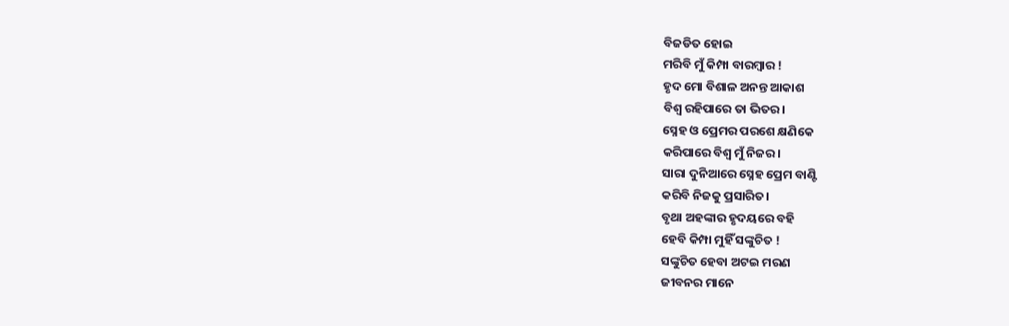ବିଜଡିତ ହୋଇ
ମରିବି ମୁଁ କିମ୍ପା ବାରମ୍ବାର !
ହୃଦ ମୋ ବିଶାଳ ଅନନ୍ତ ଆକାଶ
ବିଶ୍ଵ ରହିପାରେ ତା ଭିତର।
ସ୍ନେହ ଓ ପ୍ରେମର ପରଶେ କ୍ଷଣିକେ
କରିପାରେ ବିଶ୍ଵ ମୁଁ ନିଜର।
ସାରା ଦୁନିଆରେ ସ୍ନେହ ପ୍ରେମ ବାଣ୍ଟି
କରିବି ନିଜକୁ ପ୍ରସାରିତ।
ବୃଥା ଅହଙ୍କାର ହୃଦୟରେ ବହି
ହେବି କିମ୍ପା ମୁହିଁ ସଙ୍କୁଚିତ !
ସଙ୍କୁଚିତ ହେବା ଅଟଇ ମରଣ
ଜୀବନର ମାନେ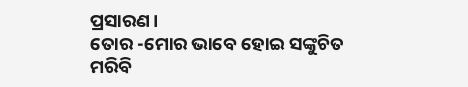ପ୍ରସାରଣ।
ତୋର -ମୋର ଭାବେ ହୋଇ ସଙ୍କୁଚିତ
ମରିବି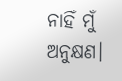ନାହିଁ ମୁଁ ଅନୁକ୍ଷଣ।